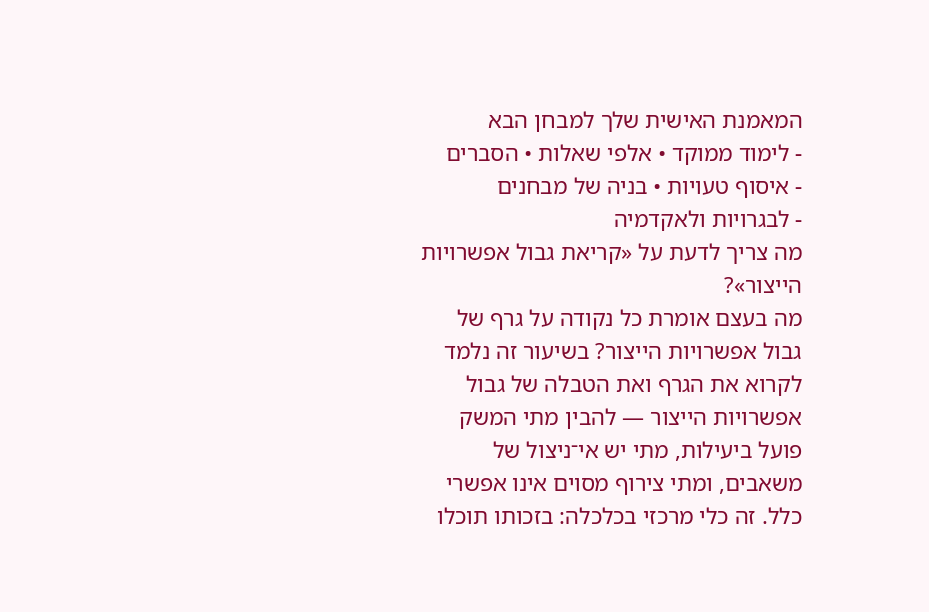המאמנת האישית שלך למבחן הבא
- לימוד ממוקד • אלפי שאלות • הסברים
- איסוף טעויות • בניה של מבחנים
- לבגרויות ולאקדמיה
מה צריך לדעת על «קריאת גבול אפשרויות הייצור»?
מה בעצם אומרת כל נקודה על גרף של גבול אפשרויות הייצור? בשיעור זה נלמד לקרוא את הגרף ואת הטבלה של גבול אפשרויות הייצור — להבין מתי המשק פועל ביעילות, מתי יש אי־ניצול של משאבים, ומתי צירוף מסוים אינו אפשרי כלל. זה כלי מרכזי בכלכלה: בזכותו תוכלו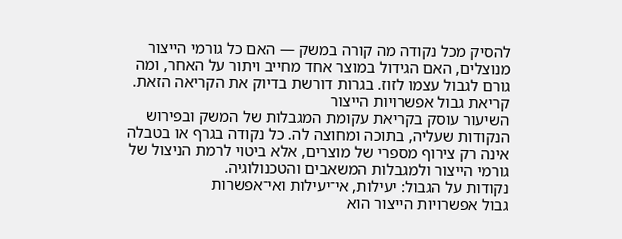להסיק מכל נקודה מה קורה במשק — האם כל גורמי הייצור מנוצלים, האם הגידול במוצר אחד מחייב ויתור על האחר, ומה גורם לגבול עצמו לזוז. בגרות דורשת בדיוק את הקריאה הזאת.
קריאת גבול אפשרויות הייצור
השיעור עוסק בקריאת עקומת המגבלות של המשק ובפירוש הנקודות שעליה, בתוכה ומחוצה לה. כל נקודה בגרף או בטבלה אינה רק צירוף מספרי של מוצרים, אלא ביטוי לרמת הניצול של גורמי הייצור ולמגבלות המשאבים והטכנולוגיה.
נקודות על הגבול: יעילות, אי־יעילות ואי־אפשרות
גבול אפשרויות הייצור הוא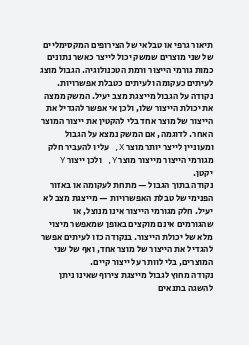תיאור גרפי או טבלאי של הצירופים המקסימליים של שני מוצרים שמשק יכול לייצר כאשר נתונים כמות גורמי הייצור ורמת הטכנולוגיה. הגבול מוצג לעיתים כעקומה ולעיתים כטבלת אפשרויות.
נקודה על הגבול מייצגת מצב יעיל. המשק ממצה את יכולת הייצור שלו, ולכן אי אפשר להגדיל את הייצור של מוצר אחד בלי להקטין את ייצור המוצר האחר. לדוגמה, אם המשק נמצא על הגבול ומעוניין לייצר יותר מוצר X, עליו להעביר חלק מגורמי הייצור מייצור מוצר Y, ולכן ייצור Y יקטן.
נקודה בתוך הגבול — מתחת לעקומה או באזור הפנימי של טבלת האפשרויות — מייצגת מצב לא יעיל. חלק מגורמי הייצור אינו מנוצל, או שהגורמים אינם מוקצים באופן שמאפשר מיצוי מלא של יכולת הייצור. בנקודה כזו לעיתים אפשר להגדיל את הייצור של מוצר אחד, ואף של שני המוצרים, בלי לוותר על ייצור קיים.
נקודה מחוץ לגבול מייצגת צירוף שאינו ניתן להשגה בתנאים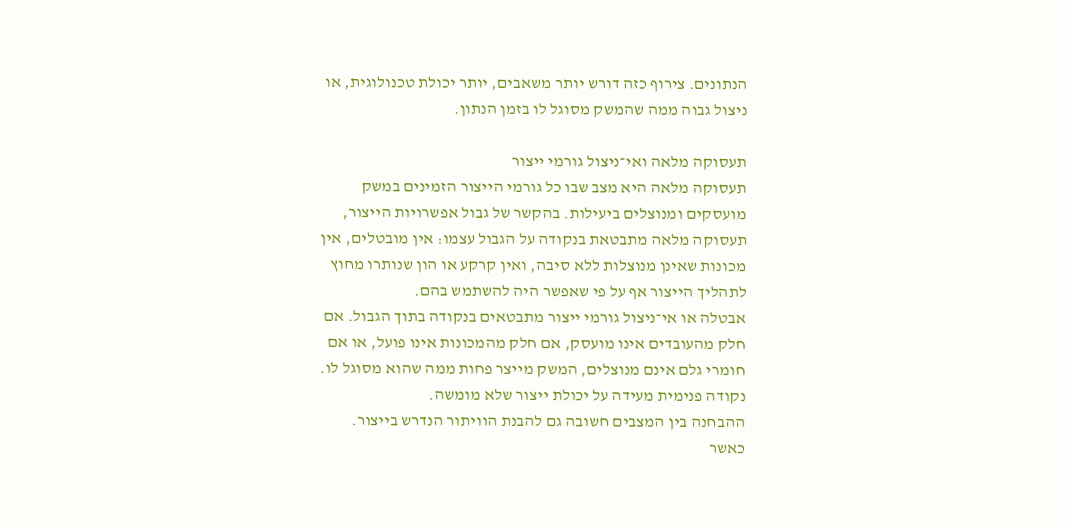הנתונים. צירוף כזה דורש יותר משאבים, יותר יכולת טכנולוגית, או ניצול גבוה ממה שהמשק מסוגל לו בזמן הנתון.

תעסוקה מלאה ואי־ניצול גורמי ייצור
תעסוקה מלאה היא מצב שבו כל גורמי הייצור הזמינים במשק מועסקים ומנוצלים ביעילות. בהקשר של גבול אפשרויות הייצור, תעסוקה מלאה מתבטאת בנקודה על הגבול עצמו: אין מובטלים, אין מכונות שאינן מנוצלות ללא סיבה, ואין קרקע או הון שנותרו מחוץ לתהליך הייצור אף על פי שאפשר היה להשתמש בהם.
אבטלה או אי־ניצול גורמי ייצור מתבטאים בנקודה בתוך הגבול. אם חלק מהעובדים אינו מועסק, אם חלק מהמכונות אינו פועל, או אם חומרי גלם אינם מנוצלים, המשק מייצר פחות ממה שהוא מסוגל לו. נקודה פנימית מעידה על יכולת ייצור שלא מומשה.
ההבחנה בין המצבים חשובה גם להבנת הוויתור הנדרש בייצור. כאשר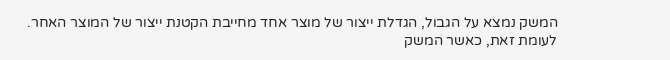המשק נמצא על הגבול, הגדלת ייצור של מוצר אחד מחייבת הקטנת ייצור של המוצר האחר. לעומת זאת, כאשר המשק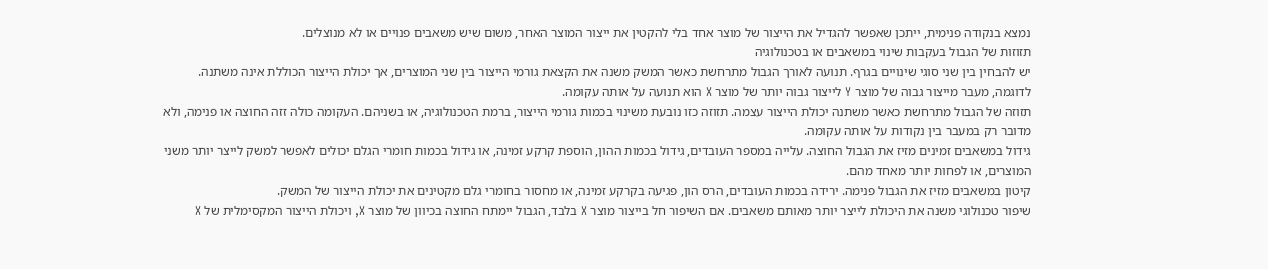נמצא בנקודה פנימית, ייתכן שאפשר להגדיל את הייצור של מוצר אחד בלי להקטין את ייצור המוצר האחר, משום שיש משאבים פנויים או לא מנוצלים.
תזוזות של הגבול בעקבות שינוי במשאבים או בטכנולוגיה
יש להבחין בין שני סוגי שינויים בגרף. תנועה לאורך הגבול מתרחשת כאשר המשק משנה את הקצאת גורמי הייצור בין שני המוצרים, אך יכולת הייצור הכוללת אינה משתנה. לדוגמה, מעבר מייצור גבוה של מוצר Y לייצור גבוה יותר של מוצר X הוא תנועה על אותה עקומה.
תזוזה של הגבול מתרחשת כאשר משתנה יכולת הייצור עצמה. תזוזה כזו נובעת משינוי בכמות גורמי הייצור, ברמת הטכנולוגיה, או בשניהם. העקומה כולה זזה החוצה או פנימה, ולא מדובר רק במעבר בין נקודות על אותה עקומה.
גידול במשאבים זמינים מזיז את הגבול החוצה. עלייה במספר העובדים, גידול בכמות ההון, הוספת קרקע זמינה, או גידול בכמות חומרי הגלם יכולים לאפשר למשק לייצר יותר משני המוצרים, או לפחות יותר מאחד מהם.
קיטון במשאבים מזיז את הגבול פנימה. ירידה בכמות העובדים, הרס הון, פגיעה בקרקע זמינה, או מחסור בחומרי גלם מקטינים את יכולת הייצור של המשק.
שיפור טכנולוגי משנה את היכולת לייצר יותר מאותם משאבים. אם השיפור חל בייצור מוצר X בלבד, הגבול יימתח החוצה בכיוון של מוצר X, ויכולת הייצור המקסימלית של X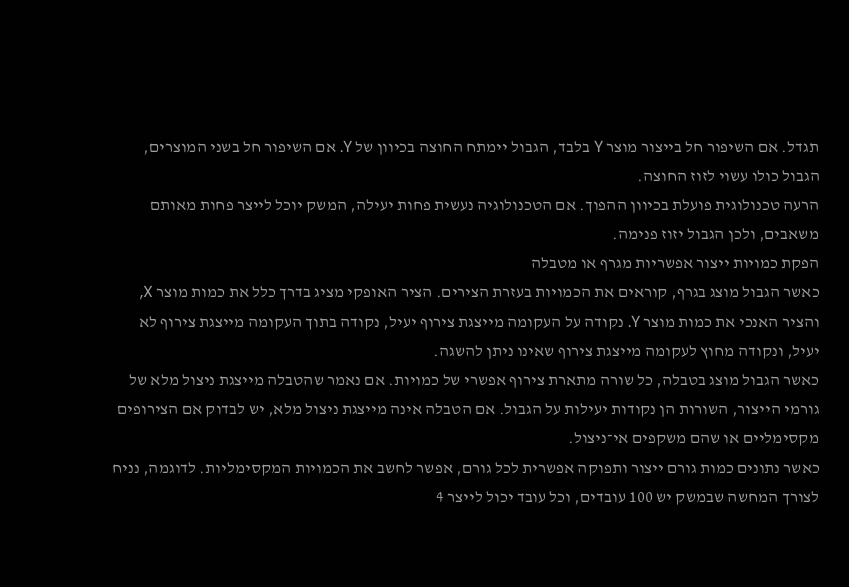תגדל. אם השיפור חל בייצור מוצר Y בלבד, הגבול יימתח החוצה בכיוון של Y. אם השיפור חל בשני המוצרים, הגבול כולו עשוי לזוז החוצה.
הרעה טכנולוגית פועלת בכיוון ההפוך. אם הטכנולוגיה נעשית פחות יעילה, המשק יוכל לייצר פחות מאותם משאבים, ולכן הגבול יזוז פנימה.
הפקת כמויות ייצור אפשריות מגרף או מטבלה
כאשר הגבול מוצג בגרף, קוראים את הכמויות בעזרת הצירים. הציר האופקי מציג בדרך כלל את כמות מוצר X, והציר האנכי את כמות מוצר Y. נקודה על העקומה מייצגת צירוף יעיל, נקודה בתוך העקומה מייצגת צירוף לא יעיל, ונקודה מחוץ לעקומה מייצגת צירוף שאינו ניתן להשגה.
כאשר הגבול מוצג בטבלה, כל שורה מתארת צירוף אפשרי של כמויות. אם נאמר שהטבלה מייצגת ניצול מלא של גורמי הייצור, השורות הן נקודות יעילות על הגבול. אם הטבלה אינה מייצגת ניצול מלא, יש לבדוק אם הצירופים מקסימליים או שהם משקפים אי־ניצול.
כאשר נתונים כמות גורם ייצור ותפוקה אפשרית לכל גורם, אפשר לחשב את הכמויות המקסימליות. לדוגמה, נניח לצורך המחשה שבמשק יש 100 עובדים, וכל עובד יכול לייצר 4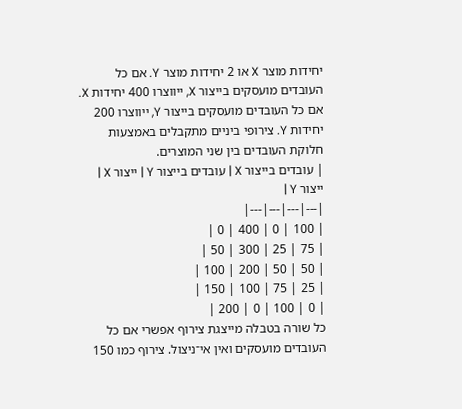יחידות מוצר X או 2 יחידות מוצר Y. אם כל העובדים מועסקים בייצור X, ייווצרו 400 יחידות X. אם כל העובדים מועסקים בייצור Y, ייווצרו 200 יחידות Y. צירופי ביניים מתקבלים באמצעות חלוקת העובדים בין שני המוצרים.
| עובדים בייצור X | עובדים בייצור Y | ייצור X | ייצור Y |
|---|---|---|---|
| 100 | 0 | 400 | 0 |
| 75 | 25 | 300 | 50 |
| 50 | 50 | 200 | 100 |
| 25 | 75 | 100 | 150 |
| 0 | 100 | 0 | 200 |
כל שורה בטבלה מייצגת צירוף אפשרי אם כל העובדים מועסקים ואין אי־ניצול. צירוף כמו 150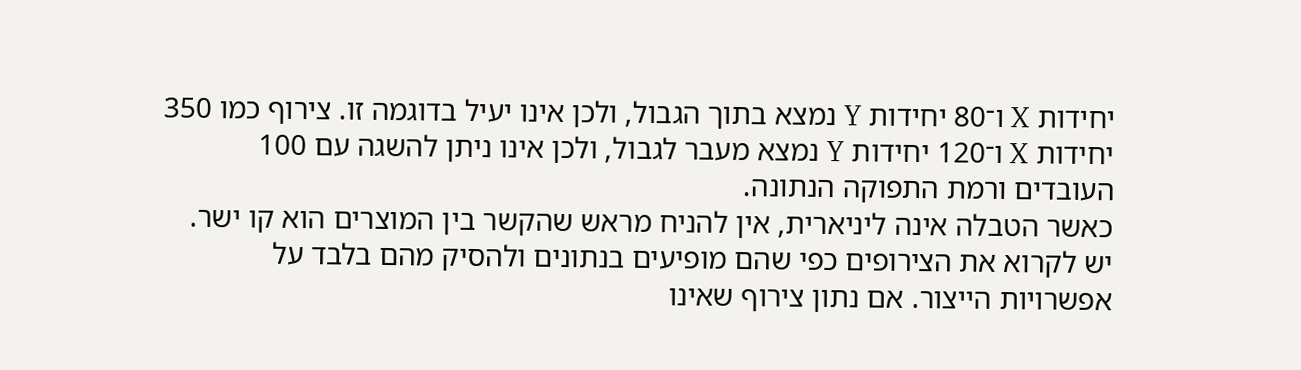יחידות X ו־80 יחידות Y נמצא בתוך הגבול, ולכן אינו יעיל בדוגמה זו. צירוף כמו 350 יחידות X ו־120 יחידות Y נמצא מעבר לגבול, ולכן אינו ניתן להשגה עם 100 העובדים ורמת התפוקה הנתונה.
כאשר הטבלה אינה ליניארית, אין להניח מראש שהקשר בין המוצרים הוא קו ישר. יש לקרוא את הצירופים כפי שהם מופיעים בנתונים ולהסיק מהם בלבד על אפשרויות הייצור. אם נתון צירוף שאינו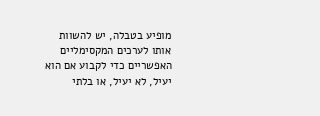מופיע בטבלה, יש להשוות אותו לערכים המקסימליים האפשריים כדי לקבוע אם הוא יעיל, לא יעיל, או בלתי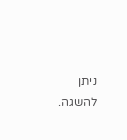ניתן להשגה.